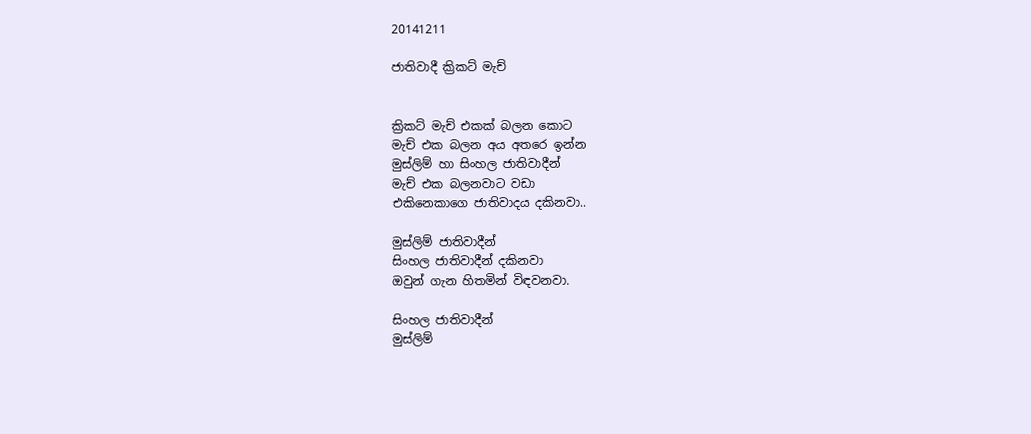20141211

ජාතිවාදී ක්‍රිකට් මැච්


ක්‍රිකට් මැච් එකක් බලන කොට
මැච් එක බලන අය අතරෙ ඉන්න
මුස්ලිම් හා සිංහල ජාතිවාදීන්
මැච් එක බලනවාට වඩා
එකිනෙකාගෙ ජාතිවාදය දකිනවා..

මුස්ලිම් ජාතිවාදීන්
සිංහල ජාතිවාදීන් දකිනවා
ඔවුන් ගැන හිතමින් විඳවනවා.

සිංහල ජාතිවාදීන්
මුස්ලිම්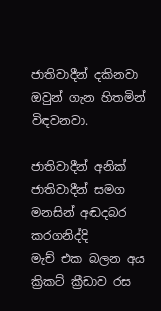ජාතිවාදීන් දකිනවා
ඔවුන් ගැන හිතමින් විඳවනවා.

ජාතිවාදීන් අනික් ජාතිවාදීන් සමග
මනසින් අඬදබර කරගනිද්දි
මැච් එක බලන අය
ක්‍රිකට් ක්‍රීඩාව රස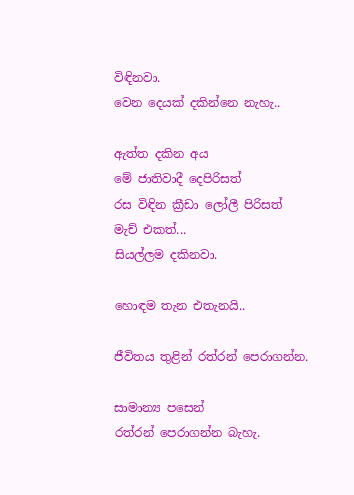විඳිනවා.
වෙන දෙයක් දකින්නෙ නැහැ..

ඇත්ත දකින අය
මේ ජාතිවාදී දෙපිරිසත්
රස විඳින ක්‍රීඩා ලෝලී පිරිසත්
මැච් එකත්...
සියල්ලම දකිනවා.

හොඳම තැන එතැනයි..

ජීවිතය තුළින් රත්රන් පෙරාගන්න.

සාමාන්‍ය පසෙන්
රත්රන් පෙරාගන්න බැහැ.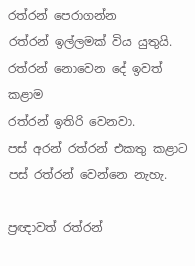රත්රන් පෙරාගන්න
රත්රන් ඉල්ලමක් විය යුතුයි.
රත්රන් නොවෙන දේ ඉවත් කළාම
රත්රන් ඉතිරි වෙනවා.
පස් අරන් රත්රන් එකතු කළාට
පස් රත්රන් වෙන්නෙ නැහැ.

ප්‍රඥාවත් රත්රන්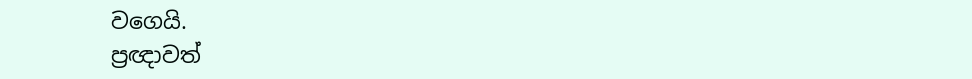වගෙයි.
ප්‍රඥාවත්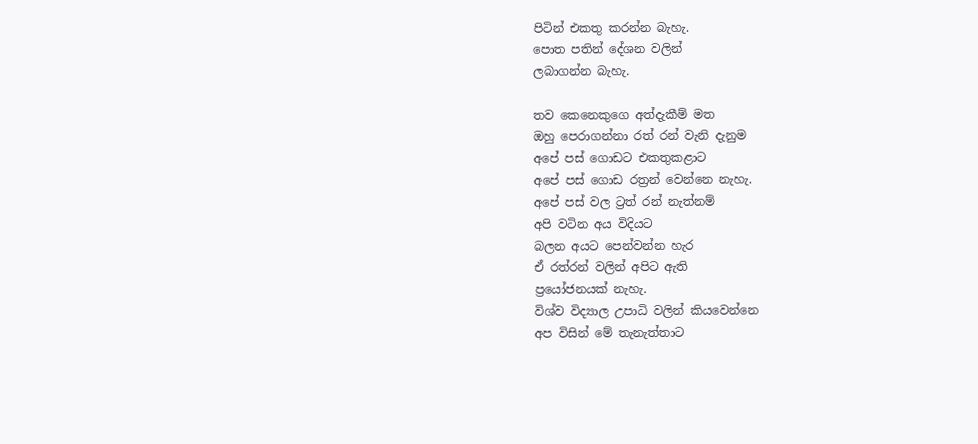පිටින් එකතු කරන්න බැහැ.
පොත පතින් දේශන වලින්
ලබාගන්න බැහැ.

තව කෙනෙකුගෙ අත්දැකීම් මත
ඔහු පෙරාගන්නා රත් රන් වැනි දැනුම
අපේ පස් ගොඩට එකතුකළාට
අපේ පස් ගොඩ රත්‍රන් වෙන්නෙ නැහැ.
අපේ පස් වල ට්‍රත් රන් නැත්නම්
අපි වටින අය විදියට
බලන අයට පෙන්වන්න හැර
ඒ රත්රන් වලින් අපිට ඇති
ප්‍රයෝජනයක් නැහැ.
විශ්ව විද්‍යාල උපාධි වලින් කියවෙන්නෙ
අප විසින් මේ තැනැත්තාට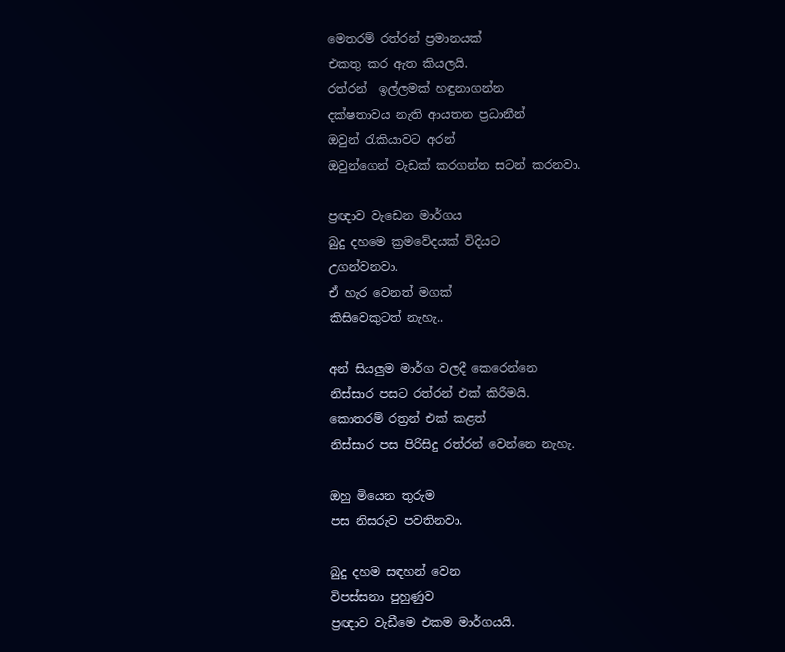මෙතරම් රත්රන් ප්‍රමානයක්
එකතු කර ඇත කියලයි.
රත්රන්  ඉල්ලමක් හඳුනාගන්න
දක්ෂතාවය නැති ආයතන ප්‍රධානීන්
ඔවුන් රැකියාවට අරන්
ඔවුන්ගෙන් වැඩක් කරගන්න සටන් කරනවා.

ප්‍රඥාව වැඩෙන මාර්ගය
බුදු දහමෙ ක්‍රමවේදයක් විදියට
උගන්වනවා.
ඒ හැර වෙනත් මගක්
කිසිවෙකුටත් නැහැ..

අන් සියලුම මාර්ග වලදී කෙරෙන්නෙ
නිස්සාර පසට රත්රන් එක් කිරීමයි.
කොතරම් රත්‍රන් එක් කළත්
නිස්සාර පස පිරිසිදු රත්රන් වෙන්නෙ නැහැ.

ඔහු මියෙන තුරුම
පස නිසරුව පවතිනවා.

බුදු දහම සඳහන් වෙන
විපස්සනා පුහුණුව
ප්‍රඥාව වැඩීමෙ එකම මාර්ගයයි.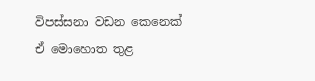විපස්සනා වඩන කෙනෙක්
ඒ මොහොත තුළ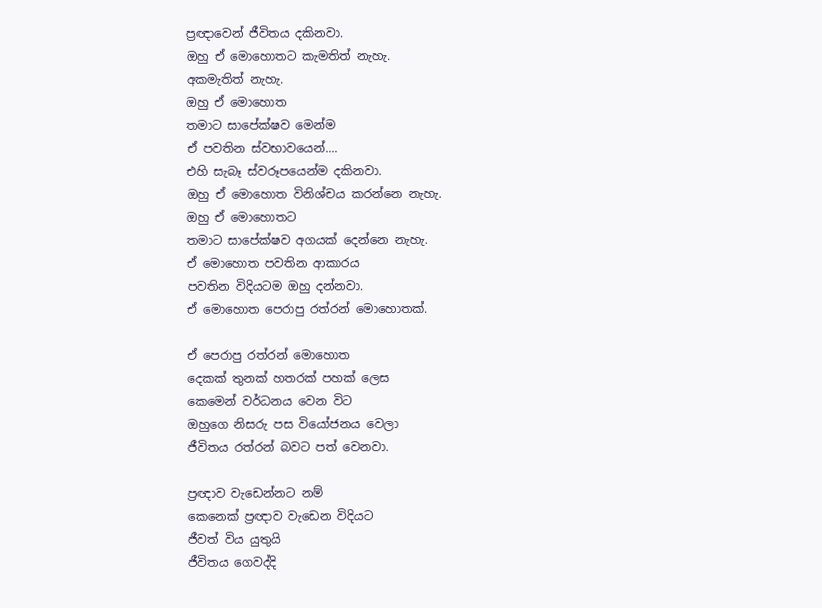ප්‍රඥාවෙන් ජීවිතය දකිනවා.
ඔහු ඒ මොහොතට කැමතිත් නැහැ.
අකමැතිත් නැහැ.
ඔහු ඒ මොහොත
තමාට සාපේක්ෂව මෙන්ම
ඒ පවතින ස්වභාවයෙන්....
එහි සැබෑ ස්වරූපයෙන්ම දකිනවා.
ඔහු ඒ මොහොත විනිශ්චය කරන්නෙ නැහැ.
ඔහු ඒ මොහොතට
තමාට සාපේක්ෂව අගයක් දෙන්නෙ නැහැ.
ඒ මොහොත පවතින ආකාරය
පවතින විදියටම ඔහු දන්නවා.
ඒ මොහොත පෙරාපු රත්රන් මොහොතක්.

ඒ පෙරාපු රත්රන් මොහොත
දෙකක් තුනක් හතරක් පහක් ලෙස
කෙමෙන් වර්ධනය වෙන විට
ඔහුගෙ නිසරු පස වියෝජනය වෙලා
ජීවිතය රත්රන් බවට පත් වෙනවා.

ප්‍රඥාව වැඩෙන්නට නම්
කෙනෙක් ප්‍රඥාව වැඩෙන විදියට
ජීවත් විය යුතුයි
ජීවිතය ගෙවද්දි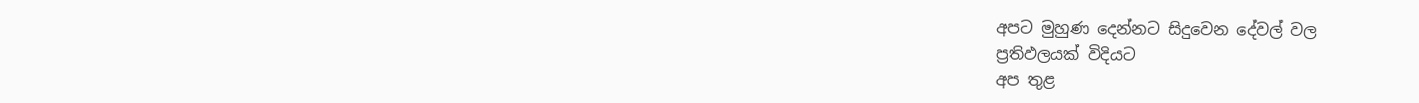අපට මුහුණ දෙන්නට සිදුවෙන දේවල් වල
ප්‍රතිඵලයක් විදියට
අප තුළ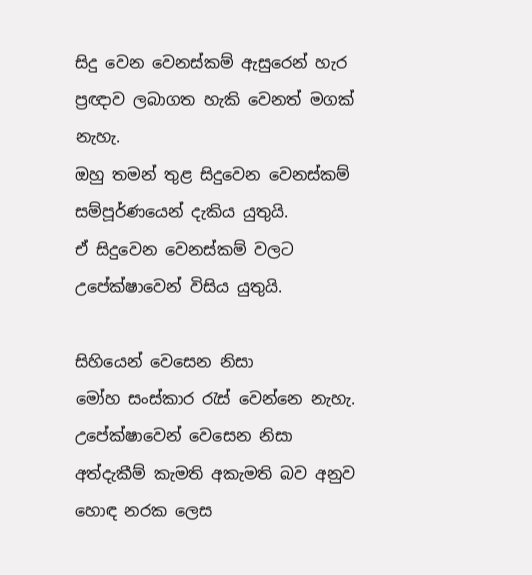සිදු වෙන වෙනස්කම් ඇසුරෙන් හැර
ප්‍රඥාව ලබාගත හැකි වෙනත් මගක් නැහැ.
ඔහු තමන් තුළ සිදුවෙන වෙනස්කම්
සම්පූර්ණයෙන් දැකිය යුතුයි.
ඒ සිදුවෙන වෙනස්කම් වලට
උපේක්ෂාවෙන් විසිය යුතුයි.

සිහියෙන් වෙසෙන නිසා
මෝහ සංස්කාර රැස් වෙන්නෙ නැහැ.
උපේක්ෂාවෙන් වෙසෙන නිසා
අත්දැකීම් කැමති අකැමති බව අනුව
හොඳ නරක ලෙස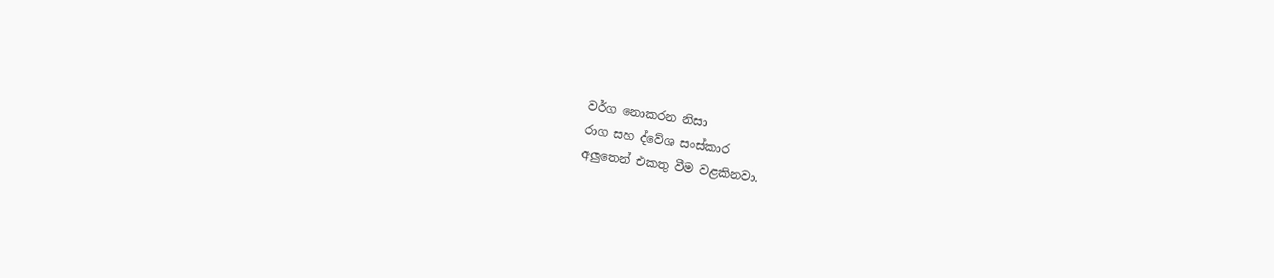වර්ග නොකරන නිසා
රාග සහ ද්වේශ සංස්කාර
අලුතෙන් එකතු වීම වළකිනවා.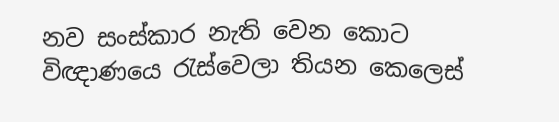නව සංස්කාර නැති වෙන කොට
විඥාණයෙ රැස්වෙලා තියන කෙලෙස්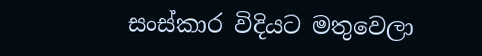සංස්කාර විදියට මතුවෙලා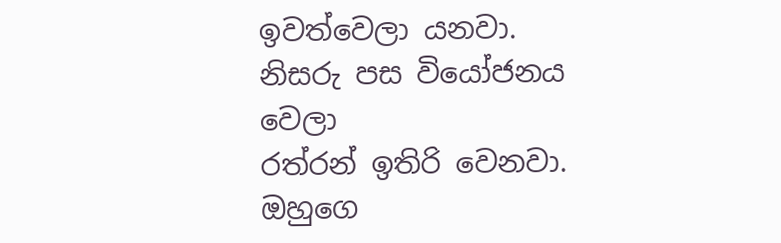ඉවත්වෙලා යනවා.
නිසරු පස වියෝජනය වෙලා
රත්රන් ඉතිරි වෙනවා.
ඔහුගෙ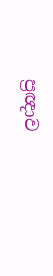ප්‍රඥාව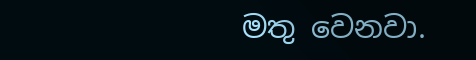මතු වෙනවා.